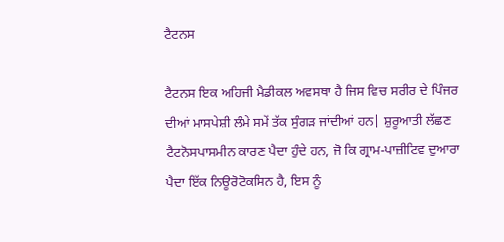ਟੈਟਨਸ

ਟੈਟਨਸ ਇਕ ਅਹਿਜੀ ਮੈਡੀਕਲ ਅਵਸਥਾ ਹੈ ਜਿਸ ਵਿਚ ਸਰੀਰ ਦੇ ਪਿੰਜਰ ਦੀਆਂ ਮਾਸਪੇਸ਼ੀ ਲੰਮੇ ਸਮੇਂ ਤੱਕ ਸੁੰਗੜ ਜਾਂਦੀਆਂ ਹਨ| ਸ਼ੁਰੂਆਤੀ ਲੱਛਣ ਟੈਟਨੋਸਪਾਸਮੀਨ ਕਾਰਣ ਪੈਦਾ ਹੁੰਦੇ ਹਨ, ਜੋ ਕਿ ਗ੍ਰਾਮ-ਪਾਜ਼ੀਟਿਵ ਦੁਆਰਾ ਪੈਦਾ ਇੱਕ ਨਿਊਰੋਟੋਕਸਿਨ ਹੈ, ਇਸ ਨੂੰ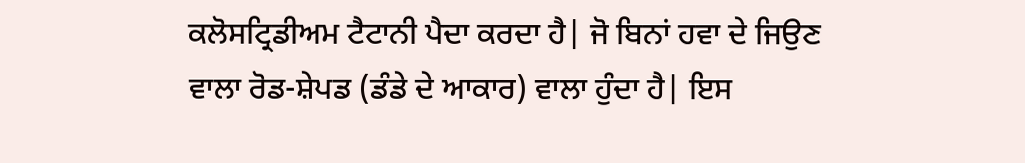ਕਲੋਸਟ੍ਰਿਡੀਅਮ ਟੈਟਾਨੀ ਪੈਦਾ ਕਰਦਾ ਹੈ| ਜੋ ਬਿਨਾਂ ਹਵਾ ਦੇ ਜਿਉਣ ਵਾਲਾ ਰੋਡ-ਸ਼ੇਪਡ (ਡੰਡੇ ਦੇ ਆਕਾਰ) ਵਾਲਾ ਹੁੰਦਾ ਹੈ| ਇਸ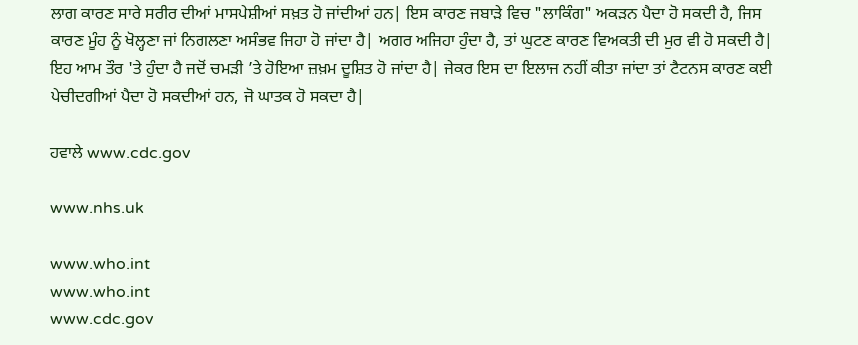ਲਾਗ ਕਾਰਣ ਸਾਰੇ ਸਰੀਰ ਦੀਆਂ ਮਾਸਪੇਸ਼ੀਆਂ ਸਖ਼ਤ ਹੋ ਜਾਂਦੀਆਂ ਹਨ| ਇਸ ਕਾਰਣ ਜਬਾੜੇ ਵਿਚ "ਲਾਕਿੰਗ" ਅਕੜਨ ਪੈਦਾ ਹੋ ਸਕਦੀ ਹੈ, ਜਿਸ ਕਾਰਣ ਮੂੰਹ ਨੂੰ ਖੋਲ੍ਹਣਾ ਜਾਂ ਨਿਗਲਣਾ ਅਸੰਭਵ ਜਿਹਾ ਹੋ ਜਾਂਦਾ ਹੈ| ਅਗਰ ਅਜਿਹਾ ਹੁੰਦਾ ਹੈ, ਤਾਂ ਘੁਟਣ ਕਾਰਣ ਵਿਅਕਤੀ ਦੀ ਮੁਰ ਵੀ ਹੋ ਸਕਦੀ ਹੈ| ਇਹ ਆਮ ਤੌਰ 'ਤੇ ਹੁੰਦਾ ਹੈ ਜਦੋਂ ਚਮੜੀ ’ਤੇ ਹੋਇਆ ਜ਼ਖ਼ਮ ਦੂਸ਼ਿਤ ਹੋ ਜਾਂਦਾ ਹੈ| ਜੇਕਰ ਇਸ ਦਾ ਇਲਾਜ ਨਹੀਂ ਕੀਤਾ ਜਾਂਦਾ ਤਾਂ ਟੈਟਨਸ ਕਾਰਣ ਕਈ ਪੇਚੀਦਗੀਆਂ ਪੈਦਾ ਹੋ ਸਕਦੀਆਂ ਹਨ, ਜੋ ਘਾਤਕ ਹੋ ਸਕਦਾ ਹੈ|

ਹਵਾਲੇ www.cdc.gov

www.nhs.uk

www.who.int
www.who.int
www.cdc.gov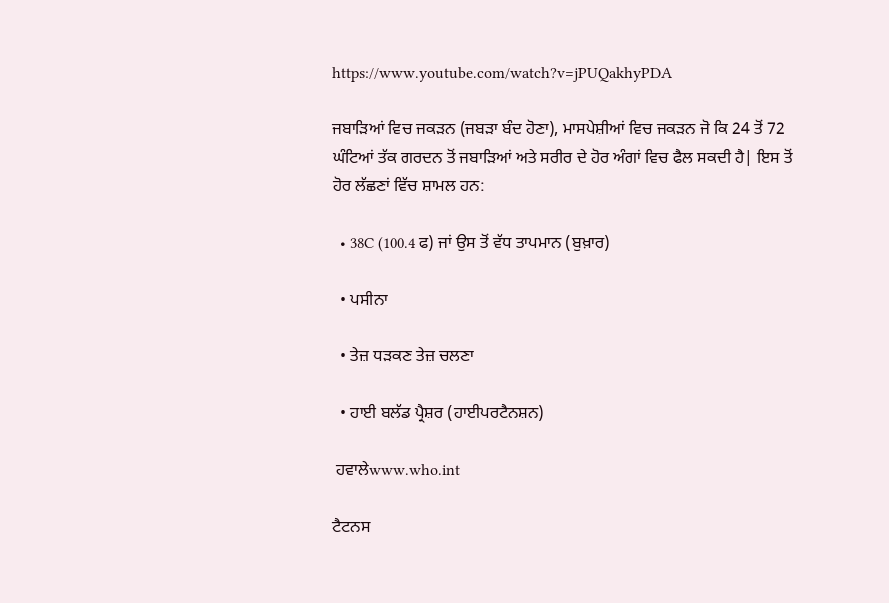https://www.youtube.com/watch?v=jPUQakhyPDA

ਜਬਾੜਿਆਂ ਵਿਚ ਜਕੜਨ (ਜਬੜਾ ਬੰਦ ਹੋਣਾ), ਮਾਸਪੇਸ਼ੀਆਂ ਵਿਚ ਜਕੜਨ ਜੋ ਕਿ 24 ਤੋਂ 72 ਘੰਟਿਆਂ ਤੱਕ ਗਰਦਨ ਤੋਂ ਜਬਾੜਿਆਂ ਅਤੇ ਸਰੀਰ ਦੇ ਹੋਰ ਅੰਗਾਂ ਵਿਚ ਫੈਲ ਸਕਦੀ ਹੈ| ਇਸ ਤੋਂ ਹੋਰ ਲੱਛਣਾਂ ਵਿੱਚ ਸ਼ਾਮਲ ਹਨ:

  • 38C (100.4 ਫ) ਜਾਂ ਉਸ ਤੋਂ ਵੱਧ ਤਾਪਮਾਨ (ਬੁਖ਼ਾਰ)

  • ਪਸੀਨਾ

  • ਤੇਜ਼ ਧੜਕਣ ਤੇਜ਼ ਚਲਣਾ

  • ਹਾਈ ਬਲੱਡ ਪ੍ਰੈਸ਼ਰ (ਹਾਈਪਰਟੈਨਸ਼ਨ)

 ਹਵਾਲੇwww.who.int

ਟੈਟਨਸ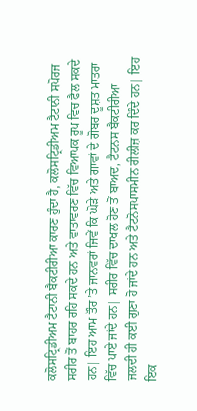ਕਲੋਸਟ੍ਰਿਡੀਅਮ ਟੈਟਾਨੀ ਬੈਕਟੀਰੀਆ ਕਾਰਣ ਹੁੰਦਾ ਹੈ, ਕਲੋਸਟ੍ਰਿਡੀਅਮ ਟੈਟਾਨੀ ਸਪੋਰਜ ਸਰੀਰ ਤੋਂ ਬਾਹਰ ਰਹਿ ਸਕਦੇ ਹਨ ਅਤੇ ਵਾਤਾਵਰਣ ਵਿੱਚ ਵਿਆਪਕ ਰੂਪ ਵਿਚ ਫੈਲ ਸਕਦੇ ਹਨ| ਇਹ ਆਮ ਤੌਰ ’ਤੇ ਜਾਨਵਰਾਂ ਜਿਵੇਂ ਕਿ ਘੋੜੇ ਅਤੇ ਗਾਵਾਂ ਦੇ ਗੋਬਰ ਦੂਸ਼ਤ ਮਾਤਰਾ ਵਿੱਚ ਪਾਏ ਜਾਂਦੇ ਹਨ| ਸਰੀਰ ਵਿੱਚ ਦਾਖਲ ਹੋਣ ਤੋਂ ਬਾਅਦ, ਟੈਟਨਸ ਬੈਕਟੀਰੀਆ ਜਲਦੀ ਹੀ ਕਈ ਗੁਣਾ ਹੋ ਜਾਂਦੇ ਹਨ ਅਤੇ ਟੈਟਨੋਸਪਾਸਮੀਨ ਰੀਲੀਜ਼ ਕਰ ਦਿੰਦੇ ਹਨ| ਇਹ ਇਕ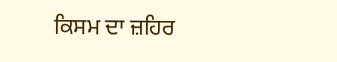ਕਿਸਮ ਦਾ ਜ਼ਹਿਰ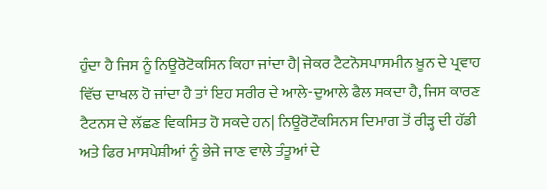ਹੁੰਦਾ ਹੈ ਜਿਸ ਨੂੰ ਨਿਊਰੋਟੋਕਸਿਨ ਕਿਹਾ ਜਾਂਦਾ ਹੈ| ਜੇਕਰ ਟੈਟਨੋਸਪਾਸਮੀਨ ਖ਼ੂਨ ਦੇ ਪ੍ਰਵਾਹ ਵਿੱਚ ਦਾਖਲ ਹੋ ਜਾਂਦਾ ਹੈ ਤਾਂ ਇਹ ਸਰੀਰ ਦੇ ਆਲੇ-ਦੁਆਲੇ ਫੈਲ ਸਕਦਾ ਹੈ, ਜਿਸ ਕਾਰਣ ਟੈਟਨਸ ਦੇ ਲੱਛਣ ਵਿਕਸਿਤ ਹੋ ਸਕਦੇ ਹਨ| ਨਿਊਰੋਟੌਕਸਿਨਸ ਦਿਮਾਗ ਤੋਂ ਰੀੜ੍ਹ ਦੀ ਹੱਡੀ ਅਤੇ ਫਿਰ ਮਾਸਪੇਸ਼ੀਆਂ ਨੂੰ ਭੇਜੇ ਜਾਣ ਵਾਲੇ ਤੰਤੂਆਂ ਦੇ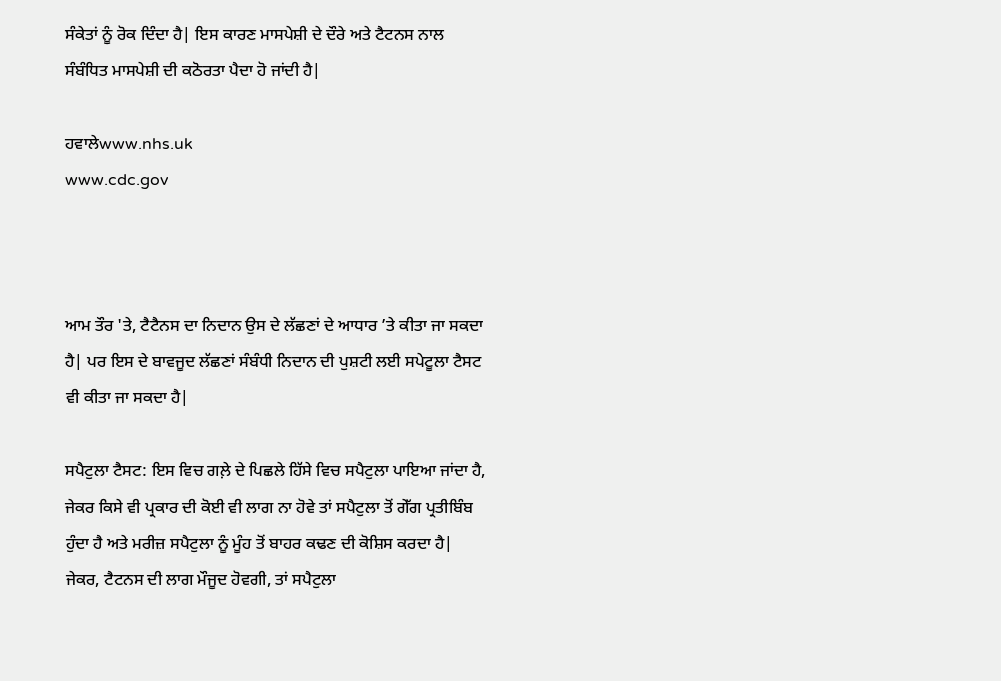ਸੰਕੇਤਾਂ ਨੂੰ ਰੋਕ ਦਿੰਦਾ ਹੈ| ਇਸ ਕਾਰਣ ਮਾਸਪੇਸ਼ੀ ਦੇ ਦੌਰੇ ਅਤੇ ਟੈਟਨਸ ਨਾਲ ਸੰਬੰਧਿਤ ਮਾਸਪੇਸ਼ੀ ਦੀ ਕਠੋਰਤਾ ਪੈਦਾ ਹੋ ਜਾਂਦੀ ਹੈ|

ਹਵਾਲੇwww.nhs.uk
www.cdc.gov



ਆਮ ਤੌਰ 'ਤੇ, ਟੈਟੈਨਸ ਦਾ ਨਿਦਾਨ ਉਸ ਦੇ ਲੱਛਣਾਂ ਦੇ ਆਧਾਰ ’ਤੇ ਕੀਤਾ ਜਾ ਸਕਦਾ ਹੈ| ਪਰ ਇਸ ਦੇ ਬਾਵਜੂਦ ਲੱਛਣਾਂ ਸੰਬੰਧੀ ਨਿਦਾਨ ਦੀ ਪੁਸ਼ਟੀ ਲਈ ਸਪੇਟੂਲਾ ਟੈਸਟ ਵੀ ਕੀਤਾ ਜਾ ਸਕਦਾ ਹੈ|

ਸਪੈਟੁਲਾ ਟੈਸਟ: ਇਸ ਵਿਚ ਗਲ਼ੇ ਦੇ ਪਿਛਲੇ ਹਿੱਸੇ ਵਿਚ ਸਪੈਟੁਲਾ ਪਾਇਆ ਜਾਂਦਾ ਹੈ,  ਜੇਕਰ ਕਿਸੇ ਵੀ ਪ੍ਰਕਾਰ ਦੀ ਕੋਈ ਵੀ ਲਾਗ ਨਾ ਹੋਵੇ ਤਾਂ ਸਪੈਟੁਲਾ ਤੋਂ ਗੇੱਗ ਪ੍ਰਤੀਬਿੰਬ ਹੁੰਦਾ ਹੈ ਅਤੇ ਮਰੀਜ਼ ਸਪੈਟੁਲਾ ਨੂੰ ਮੂੰਹ ਤੋਂ ਬਾਹਰ ਕਢਣ ਦੀ ਕੋਸ਼ਿਸ ਕਰਦਾ ਹੈ| ਜੇਕਰ, ਟੈਟਨਸ ਦੀ ਲਾਗ ਮੌਜੂਦ ਹੋਵਗੀ, ਤਾਂ ਸਪੈਟੁਲਾ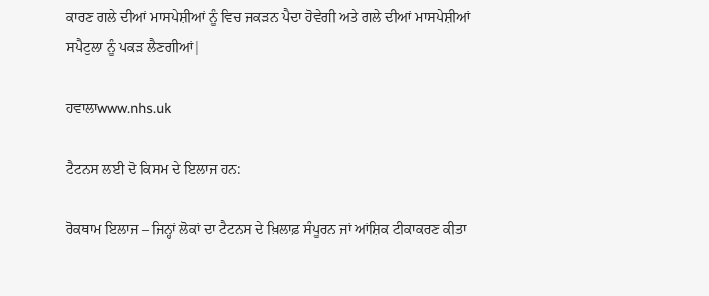ਕਾਰਣ ਗਲੇ ਦੀਆਂ ਮਾਸਪੇਸ਼ੀਆਂ ਨੂੰ ਵਿਚ ਜਕੜਨ ਪੈਦਾ ਹੋਵੇਗੀ ਅਤੇ ਗਲੇ ਦੀਆਂ ਮਾਸਪੇਸ਼ੀਆਂ ਸਪੈਟੁਲਾ ਨੂੰ ਪਕੜ ਲੈਣਗੀਆਂ|

ਹਵਾਲਾwww.nhs.uk

ਟੈਟਨਸ ਲਈ ਦੋ ਕਿਸਮ ਦੇ ਇਲਾਜ ਹਨ:

ਰੋਕਥਾਮ ਇਲਾਜ – ਜਿਨ੍ਹਾਂ ਲੋਕਾਂ ਦਾ ਟੈਟਨਸ ਦੇ ਖ਼ਿਲਾਫ਼ ਸੰਪੂਰਨ ਜਾਂ ਆਂਸ਼ਿਕ ਟੀਕਾਕਰਣ ਕੀਤਾ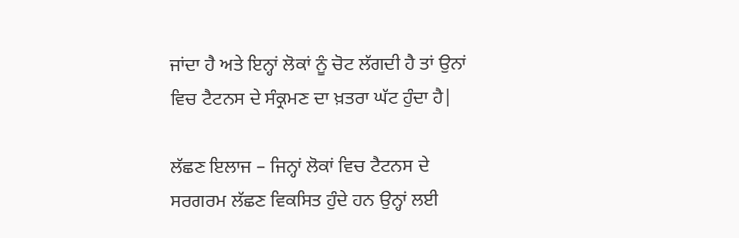ਜਾਂਦਾ ਹੈ ਅਤੇ ਇਨ੍ਹਾਂ ਲੋਕਾਂ ਨੂੰ ਚੋਟ ਲੱਗਦੀ ਹੈ ਤਾਂ ਉਨਾਂ ਵਿਚ ਟੈਟਨਸ ਦੇ ਸੰਕ੍ਰਮਣ ਦਾ ਖ਼ਤਰਾ ਘੱਟ ਹੁੰਦਾ ਹੈ|

ਲੱਛਣ ਇਲਾਜ – ਜਿਨ੍ਹਾਂ ਲੋਕਾਂ ਵਿਚ ਟੈਟਨਸ ਦੇ ਸਰਗਰਮ ਲੱਛਣ ਵਿਕਸਿਤ ਹੁੰਦੇ ਹਨ ਉਨ੍ਹਾਂ ਲਈ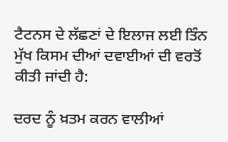ਟੈਟਨਸ ਦੇ ਲੱਛਣਾਂ ਦੇ ਇਲਾਜ ਲਈ ਤਿੰਨ ਮੁੱਖ ਕਿਸਮ ਦੀਆਂ ਦਵਾਈਆਂ ਦੀ ਵਰਤੋਂ ਕੀਤੀ ਜਾਂਦੀ ਹੈ:

ਦਰਦ ਨੂੰ ਖ਼ਤਮ ਕਰਨ ਵਾਲੀਆਂ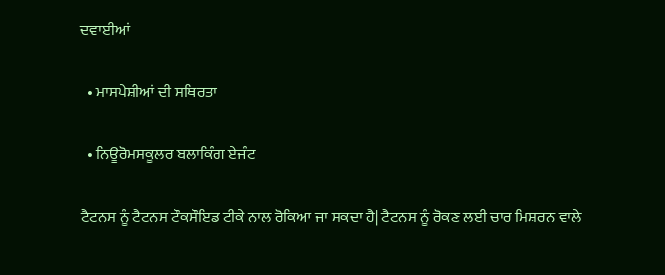ਦਵਾਈਆਂ

  • ਮਾਸਪੇਸ਼ੀਆਂ ਦੀ ਸਥਿਰਤਾ

  • ਨਿਊਰੋਮਸਕੂਲਰ ਬਲਾਕਿੰਗ ਏਜੰਟ

ਟੈਟਨਸ ਨੂੰ ਟੈਟਨਸ ਟੌਕਸੌਇਡ ਟੀਕੇ ਨਾਲ ਰੋਕਿਆ ਜਾ ਸਕਦਾ ਹੈ| ਟੈਟਨਸ ਨੂੰ ਰੋਕਣ ਲਈ ਚਾਰ ਮਿਸ਼ਰਨ ਵਾਲੇ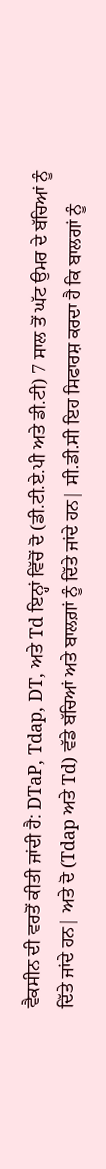ਵੈਕਸੀਨ ਦੀ ਵਰਤੋਂ ਕੀਤੀ ਜਾਂਦੀ ਹੈ: DTaP, Tdap, DT, ਅਤੇ Td ਇਨ੍ਹਾਂ ਵਿੱਚੋਂ ਦੋ (ਡੀ.ਟੀ.ਏ.ਪੀ ਅਤੇ ਡੀ.ਟੀ) 7 ਸਾਲ ਤੋਂ ਘੱਟ ਉਮਰ ਦੇ ਬੱਚਿਆਂ ਨੂੰ ਦਿੱਤੇ ਜਾਂਦੇ ਹਨ| ਅਤੇ ਦੋ (Tdap ਅਤੇ Td) ਵੱਡੇ ਬੱਚਿਆਂ ਅਤੇ ਬਾਲਗ਼ਾਂ ਨੂੰ ਦਿੱਤੇ ਜਾਂਦੇ ਹਨ| ਸੀ.ਡੀ.ਸੀ ਇਹ ਸਿਫਾਰਸ਼ ਕਰਦਾ ਹੈ ਕਿ ਬਾਲਗਾਂ ਨੂੰ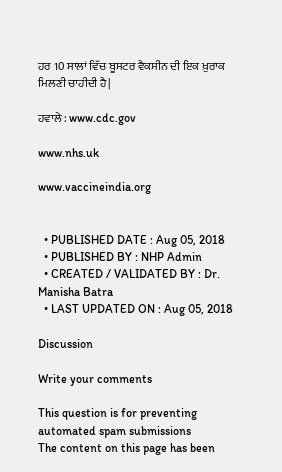ਹਰ 10 ਸਾਲਾਂ ਵਿੱਚ ਬੂਸਟਰ ਵੈਕਸੀਨ ਦੀ ਇਕ ਖ਼ੁਰਾਕ ਮਿਲਣੀ ਚਾਹੀਦੀ ਹੈ|

ਹਵਾਲੇ : www.cdc.gov

www.nhs.uk

www.vaccineindia.org


  • PUBLISHED DATE : Aug 05, 2018
  • PUBLISHED BY : NHP Admin
  • CREATED / VALIDATED BY : Dr. Manisha Batra
  • LAST UPDATED ON : Aug 05, 2018

Discussion

Write your comments

This question is for preventing automated spam submissions
The content on this page has been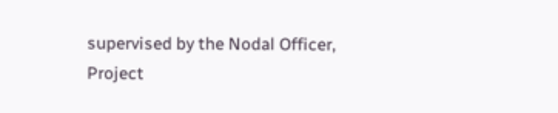supervised by the Nodal Officer, Project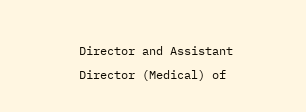Director and Assistant Director (Medical) of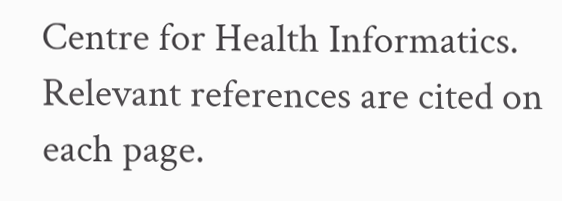Centre for Health Informatics. Relevant references are cited on each page.